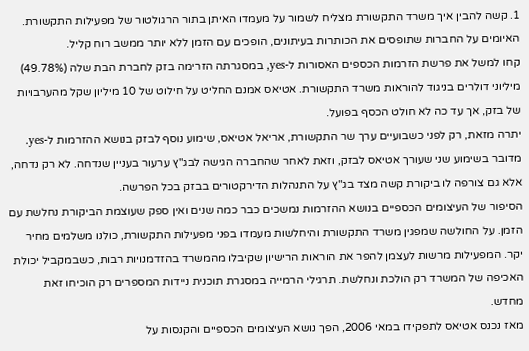1. קשה להבין איך משרד התקשורת מצליח לשמור על מעמדו האיתן בתור הרגולטור של מפעילות התקשורת. האיומים על החברות שתופסים את הכותרות בעיתונים, הופכים עם הזמן ללא יותר ממשב רוח קליל.
קחו למשל את פרשת הזרמות הכספים האסורות ל-yes, במסגרתה הזרימה בזק לחברת הבת שלה (49.78%) מיליוני דולרים בניגוד להוראות משרד התקשורת. אטיאס אמנם החליט על חילוט של 10 מיליון שקל מהערבויות של בזק, אך עד כה לא חולט הכסף בפועל.
יתרה מזאת, רק לפני כשבועיים ערך שר התקשורת, אריאל אטיאס, שימוע נוסף לבזק בנושא ההזרמות ל-yes. מדובר בשימוע שני שעורך אטיאס לבזק, וזאת לאחר שהחברה הגישה לבג"ץ ערעור בעניין שנדחה. לא רק נדחה, אלא גם צורפה לו ביקורת קשה מצד בג"ץ על התנהלות הדירקטורים בבזק בכל הפרשה.
הסיפור של העיצומים הכספיים בנושא ההזרמות נמשכים כבר כמה שנים ואין ספק שעוצמת הביקורת נחלשת עם הזמן. על החולשה שמפגין משרד התקשורת והיחלשות מעמדו בפני מפעילות התקשורת, כולנו משלמים מחיר יקר. המפעילות מרשות לעצמן להפר את הוראות הרישיון שקיבלו מהמשרד בהזדמנויות רבות, כשבמקביל יכולת האכיפה של המשרד רק הולכת ונחלשת. תרגילי הרמייה במסגרת תוכנית ניידות המספרים רק הוכיחו זאת מחדש.
מאז נכנס אטיאס לתפקידו במאי 2006, הפך נושא העיצומים הכספיים והקנסות על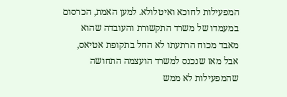המפעילות לחוכא ואיטלולא. למען האמת, הכרסום במעמדו של משרד התקשורת והעובדה שהוא מאבד מכוח הרתעתו לא החל בתקופת אטיאס, אבל מאז שנכנס למשרד הועצמה התחושה שהמפעילות לא ממש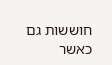חוששות גם כאשר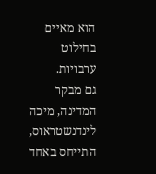הוא מאיים בחילוט ערבויות.
גם מבקר המדינה, מיכה לינדנשטראוס, התייחס באחד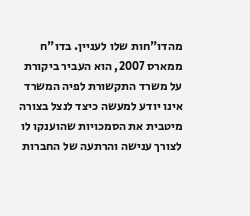מהדו"חות שלו לעניין. בדו"ח ממארס 2007, הוא העביר ביקורת על משרד התקשורת לפיה המשרד אינו יודע למעשה כיצד לנצל בצורה מיטבית את הסמכויות שהוענקו לו לצורך ענישה והרתעה של החברות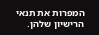המפרות את תנאי הרישיון שלהן.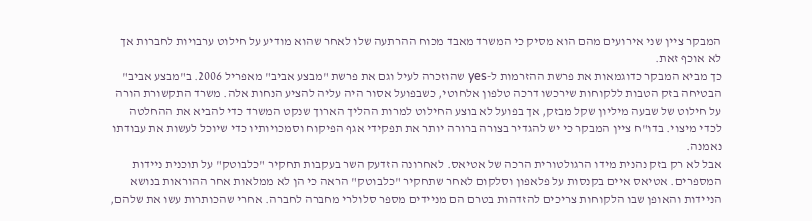המבקר ציין שני אירועים מהם הוא מסיק כי המשרד מאבד מכוח ההרתעה שלו לאחר שהוא מודיע על חילוט ערבויות לחברות אך לא אוכף זאת.
כך מביא המבקר כדוגמאות את פרשת ההזרמות ל-yes שהוזכרה לעיל וגם את פרשת "מבצע אביב" מאפריל 2006. ב"מבצע אביב" הבטיחה בזק הטבות ללקוחות שירכשו דרכה טלפון אלחוטי, כשבפועל אסור היה עליה להציע הנחות אלה. משרד התקשורת הורה על חילוט של שבעה מיליון שקל מבזק, אך בפועל לא בוצע החילוט למרות ההליך הארוך שנקט המשרד כדי להביא את ההחלטה לכדי מיצוי. בדו"ח ציין המבקר כי יש להגדיר בצורה ברורה יותר את תפקידי אגף הפיקוח וסמכויותיו כדי שיוכל לעשות את עבודתו נאמנה.
אבל לא רק בזק נהנית מידו הרגולטורית הרכה של אטיאס. לאחרונה הזדעק השר בעקבות תחקיר "כלבוטק" על תוכנית ניידות המספרים. אטיאס איים בקנסות על פלאפון וסלקום לאחר שתחקיר "כלבוטק" הראה כי הן לא ממלאות אחר ההוראות בנושא הניידות והאופן שבו הלקוחות צריכים להזדהות בטרם הם מניידים מספר סלולרי מחברה לחברה. אחרי שהכותרות עשו את שלהם,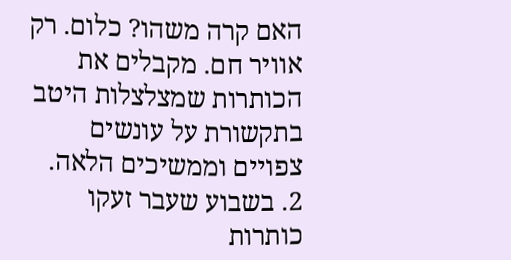האם קרה משהו? כלום. רק אוויר חם. מקבלים את הכותרות שמצלצלות היטב בתקשורת על עונשים צפויים וממשיכים הלאה.
2. בשבוע שעבר זעקו כותרות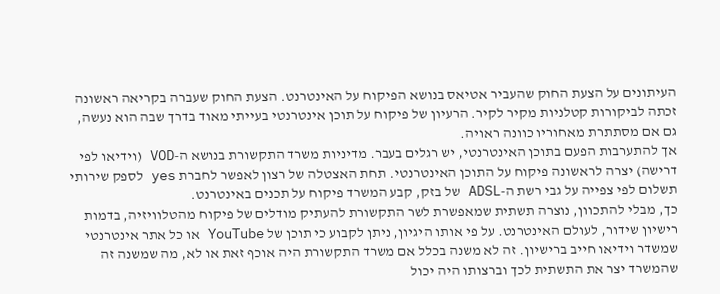העיתונים על הצעת החוק שהעביר אטיאס בנושא הפיקוח על האינטרנט. הצעת החוק שעברה בקריאה ראשונה זכתה לביקורות קטלניות מקיר לקיר. הרעיון של פיקוח על תוכן אינטרנטי בעייתי מאוד בדרך שבה הוא נעשה, גם אם מסתתרת מאחוריו כוונה ראויה.
אך להתערבות הפעם בתוכן האינטרנטי, יש רגלים בעבר. מדיניות משרד התקשורת בנושא ה-VOD (וידיאו לפי דרישה) יצרה לראשונה פיקוח על התוכן האינטרנטי. תחת האצטלה של רצון לאפשר לחברת yes לספק שירותי תשלום לפי צפייה על גבי רשת ה-ADSL של בזק, קבע המשרד פיקוח על תכנים באינטרנט.
כך, מבלי להתכוון, נוצרה תשתית שמאפשרת לשר התקשורת להעתיק מודלים של פיקוח מהטלוויזיה, בדמות רישיון שידור, לעולם האינטרנט. על פי אותו היגיון, ניתן לקבוע כי תוכן של YouTube או כל אתר אינטרנטי שמשדר וידיאו חייב ברישיון. זה לא משנה בכלל אם משרד התקשורת היה אוכף זאת או לא, מה שמשנה זה שהמשרד יצר את התשתית לכך וברצותו היה יכול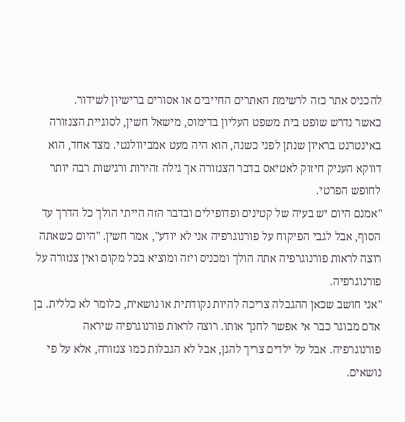להכניס אתר כזה לרשימת האתרים החייבים או אסורים ברישיון לשידור.
כאשר נדרש שופט בית משפט העליון בדימוס, מישאל חשין, לסוגיית הצנזורה באינטרנט בראיון שנתן לפני כשנה, הוא היה מעט אמביוולנטי. מצד אחד, הוא דווקא העניק חיזוק לאטיאס בדבר הצנזורה אך גילה זהירות ורגישות רבה יותר לחופש הפרטי.
"אמנם היום יש בעיה של קטינים ופדופילים ובדבר הזה הייתי הולך כל הדרך עד הסוף, אבל לגבי הפיקוח על פורנוגרפיה אני לא יודע", אמר חשין. "היום כשאתה רוצה לראות פורנוגרפיה אתה הולך ומכניס ויזה ומוציא בכל מקום ואין צנזורה על פורנוגרפיה.
"אני חושב שכאן ההגבלה צריכה להיות נקודתית או נושאית, כלומר לא כללית. בן אדם מבוגר כבר אי אפשר לחנך אותו. רוצה לראות פורנוגרפיה שיראה פורנוגרפיה. אבל על ילדים צריך להגן, אבל לא הגבלות כמו צנזורה, אלא על פי נושאים.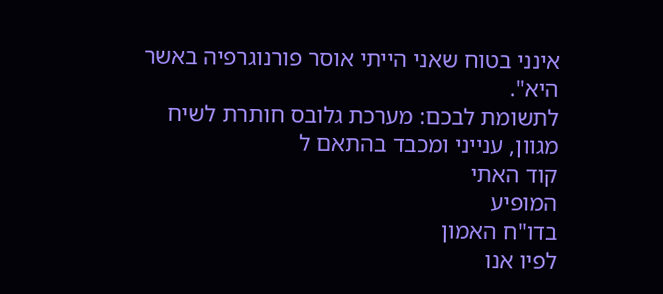אינני בטוח שאני הייתי אוסר פורנוגרפיה באשר היא".
לתשומת לבכם: מערכת גלובס חותרת לשיח מגוון, ענייני ומכבד בהתאם ל
קוד האתי
המופיע
בדו"ח האמון
לפיו אנו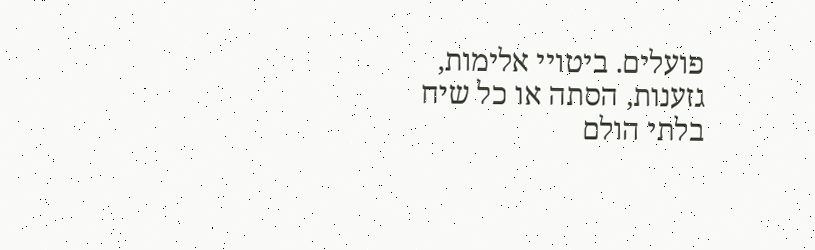פועלים. ביטויי אלימות, גזענות, הסתה או כל שיח בלתי הולם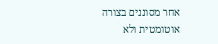אחר מסוננים בצורה
אוטומטית ולא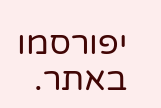יפורסמו באתר.